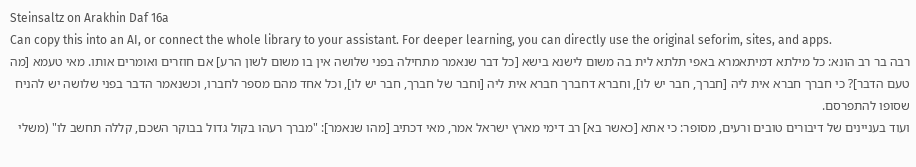Steinsaltz on Arakhin Daf 16a
Can copy this into an AI, or connect the whole library to your assistant. For deeper learning, you can directly use the original seforim, sites, and apps.
רבה בר רב הונא: כל מילתא דמיתאמרא באפי תלתא לית בה משום לישנא בישא [כל דבר שנאמר מתחילה בפני שלושה אין בו משום לשון הרע] אם חוזרים ואומרים אותו. מאי טעמא [מה טעם הדבר]? כי חברך חברא אית ליה [חברך, חבר יש לו], וחברא דחברך חברא אית ליה [וחבר של חברך, חבר יש לו], וכל אחד מהם מספר לחברו, וכשנאמר הדבר בפני שלושה יש להניח שסופו להתפרסם.
ועוד בעניינים של דיבורים טובים ורעים, מסופר: כי אתא [כאשר בא] רב דימי מארץ ישראל אמר, מאי דכתיב [מהו שנאמר]: "מברך רעהו בקול גדול בבוקר השכם, קללה תחשב לו" (משלי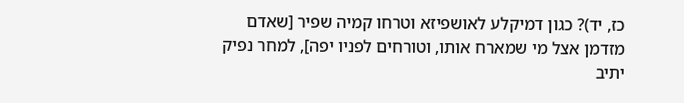כז, יד)? כגון דמיקלע לאושפיזא וטרחו קמיה שפיר [שאדם מזדמן אצל מי שמארח אותו, וטורחים לפניו יפה], למחר נפיק יתיב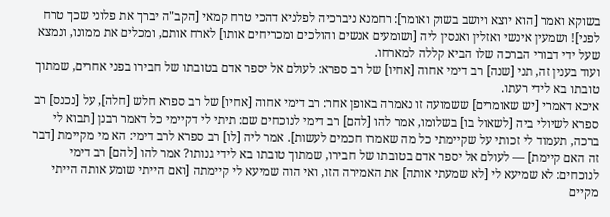בשוקא ואמר [הוא יוצא ויושב בשוק ואומר]: רחמנא ניברכיה לפלניא דהכי טרח קמאי [הקב"ה יברך את פלוני שכך טרח לפני]! ושמעין אינשי ואזלין ואנסין ליה [ושומעים אנשים והולכים ומכריחים אותו] לארח אותם, ומכלים את ממונו, ונמצא שעל ידי דבורי הברכה שלו הביא קללה למארחו.
ועוד בענין זה, תני [שנה] רב דימי אחוה [אחיו] של רב ספרא: לעולם אל יספר אדם בטובתו של חבירו בפני אחרים, שמתוך טובתו בא לידי רעתו.
איכא דאמרי [יש שאומרים] ששמועה זו נאמרה באופן אחר: רב דימי אחוה [אחיו] של רב ספרא חלש [חלה], על [נכנס] רב ספרא לשיולי ביה [לשאול בו] בשלומו, אמר להו [להם] רב דימי לנוכחים שם: תיתי לי דקיימי כל דאמר רבנן [תבוא לי ברכה, תעמוד לי זכותי על שקיימתי כל מה שאמרו חכמים לעשות]. אמר ליה [לו] רב ספרא לרב דימי: הא מי מקיימת [דבר זה האם קיימת] — לעולם אל יספר אדם בטובתו של חבירו, שמתוך טובתו בא לידי גנותו? אמר להו [להם] רב דימי לנוכחים: לא שמיעא לי [לא שמעתי אותה] את האמירה הזו, ואי הוה שמיעא לי קיימתה [ואם הייתי שומע אותה הייתי מקיים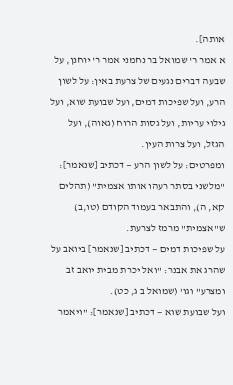אותה].
א אמר ר' שמואל בר נחמני אמר ר' יוחנן, על שבעה דברים נגעים של צרעת באין: על לשון הרע, ועל שפיכות דמים, ועל שבועת שוא, ועל גילוי עריות, ועל גסות הרוח (גאוה), ועל הגזל, ועל צרות העין.
ומפרטים: על לשון הרע — דכתיב [שנאמר]: "מלשני בסתר רעהו אותו אצמית" (תהלים קא, ה), והתבאר בעמוד הקודם (טו,ב) ש"אצמית" מרמז לצרעת.
על שפיכות דמים — דכתיב [שנאמר] ביואב על שהרג את אבנר: "ואל יכרת מבית יואב זב ומצרע" וגו' (שמואל ב ג, כט).
ועל שבועת שוא — דכתיב [שנאמר]: "ויאמר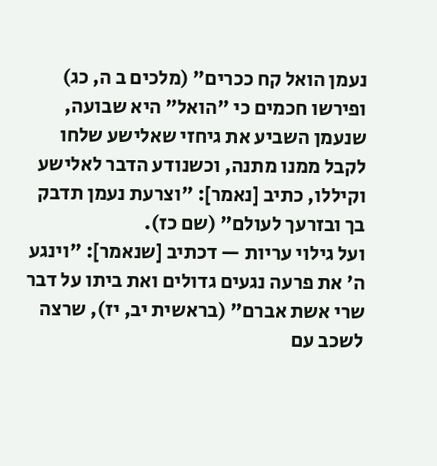נעמן הואל קח ככרים" (מלכים ב ה, כג) ופירשו חכמים כי "הואל" היא שבועה, שנעמן השביע את גיחזי שאלישע שלחו לקבל ממנו מתנה, וכשנודע הדבר לאלישע וקיללו, כתיב [נאמר]: "וצרעת נעמן תדבק בך ובזרעך לעולם" (שם כז).
ועל גילוי עריות — דכתיב [שנאמר]: "וינגע ה' את פרעה נגעים גדולים ואת ביתו על דבר שרי אשת אברם" (בראשית יב, יז), שרצה לשכב עם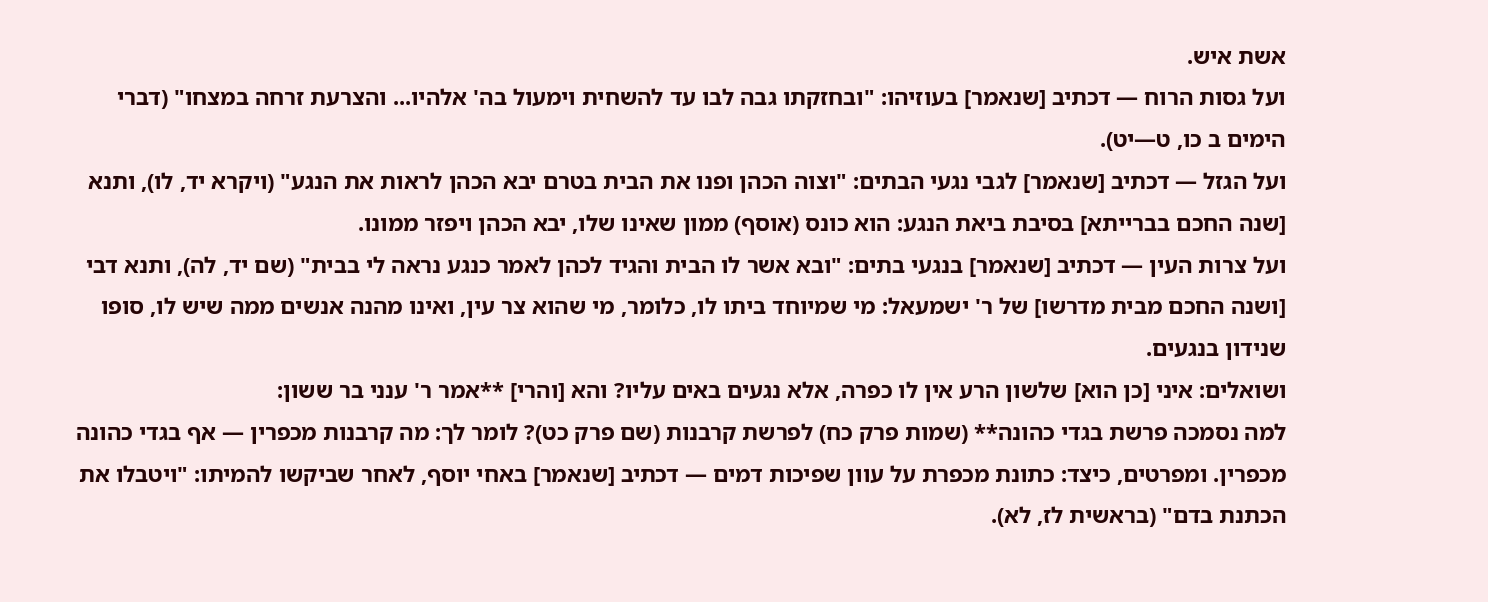אשת איש.
ועל גסות הרוח — דכתיב [שנאמר] בעוזיהו: "ובחזקתו גבה לבו עד להשחית וימעול בה' אלהיו... והצרעת זרחה במצחו" (דברי הימים ב כו, ט—יט).
ועל הגזל — דכתיב [שנאמר] לגבי נגעי הבתים: "וצוה הכהן ופנו את הבית בטרם יבא הכהן לראות את הנגע" (ויקרא יד, לו), ותנא [שנה החכם בברייתא] בסיבת ביאת הנגע: הוא כונס (אוסף) ממון שאינו שלו, יבא הכהן ויפזר ממונו.
ועל צרות העין — דכתיב [שנאמר] בנגעי בתים: "ובא אשר לו הבית והגיד לכהן לאמר כנגע נראה לי בבית" (שם יד, לה), ותנא דבי [ושנה החכם מבית מדרשו] של ר' ישמעאל: מי שמיוחד ביתו לו, כלומר, מי שהוא צר עין, ואינו מהנה אנשים ממה שיש לו, סופו שנידון בנגעים.
ושואלים: איני [כן הוא] שלשון הרע אין לו כפרה, אלא נגעים באים עליו? והא [והרי] **אמר ר' ענני בר ששון:
למה נסמכה פרשת בגדי כהונה** (שמות פרק כח) לפרשת קרבנות (שם פרק כט)? לומר לך: מה קרבנות מכפרין — אף בגדי כהונה מכפרין. ומפרטים, כיצד: כתונת מכפרת על עוון שפיכות דמים — דכתיב [שנאמר] באחי יוסף, לאחר שביקשו להמיתו: "ויטבלו את הכתנת בדם" (בראשית לז, לא).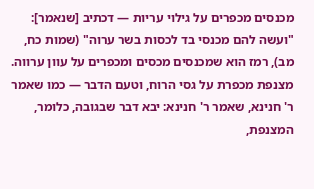מכנסים מכפרים על גילוי עריות — דכתיב [שנאמר]: "ועשה להם מכנסי בד לכסות בשר ערוה" (שמות כח, מב), רמז הוא שמכנסים מכסים ומכפרים על עוון ערווה.
מצנפת מכפרת על גסי הרוח, וטעם הדבר — כמו שאמר ר' חנינא, שאמר ר' חנינא: יבא דבר שבגובה, כלומר, המצנפת,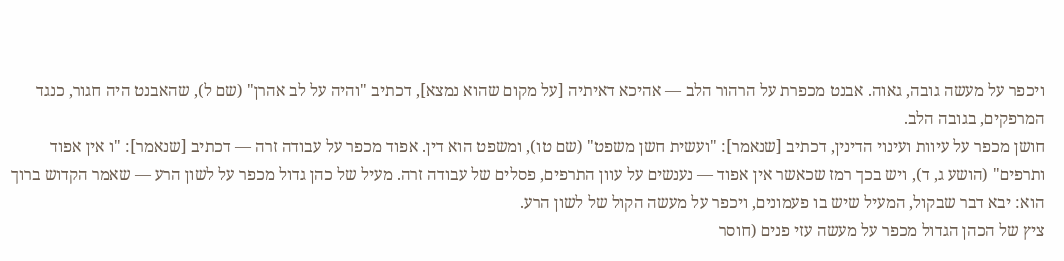ויכפר על מעשה גובה, גאוה. אבנט מכפרת על הרהור הלב — אהיכא דאיתיה [על מקום שהוא נמצא], דכתיב "והיה על לב אהרן" (שם ל), שהאבנט היה חגור, כנגד המרפקים, בגובה הלב.
חושן מכפר על עיוות ועינוי הדינין, דכתיב [שנאמר]: "ועשית חשן משפט" (שם טו), ומשפט הוא דין. אפוד מכפר על עבודה זרה — דכתיב [שנאמר]: "ו אין אפוד ותרפים" (הושע ג, ד), ויש בכך רמז שכאשר אין אפוד — נענשים על עוון התרפים, פסלים של עבודה זרה. מעיל של כהן גדול מכפר על לשון הרע — שאמר הקדוש ברוך הוא: יבא דבר שבקול, המעיל שיש בו פעמונים, ויכפר על מעשה הקול של לשון הרע.
ציץ של הכהן הגדול מכפר על מעשה עזי פנים (חוסר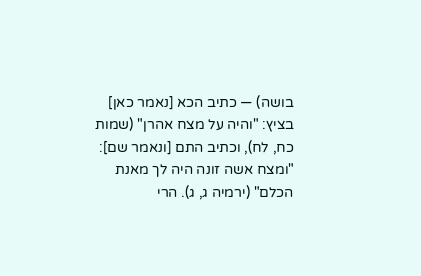בושה) — כתיב הכא [נאמר כאן] בציץ: "והיה על מצח אהרן" (שמות כח, לח), וכתיב התם [ונאמר שם]: "ומצח אשה זונה היה לך מאנת הכלם" (ירמיה ג, ג). הרי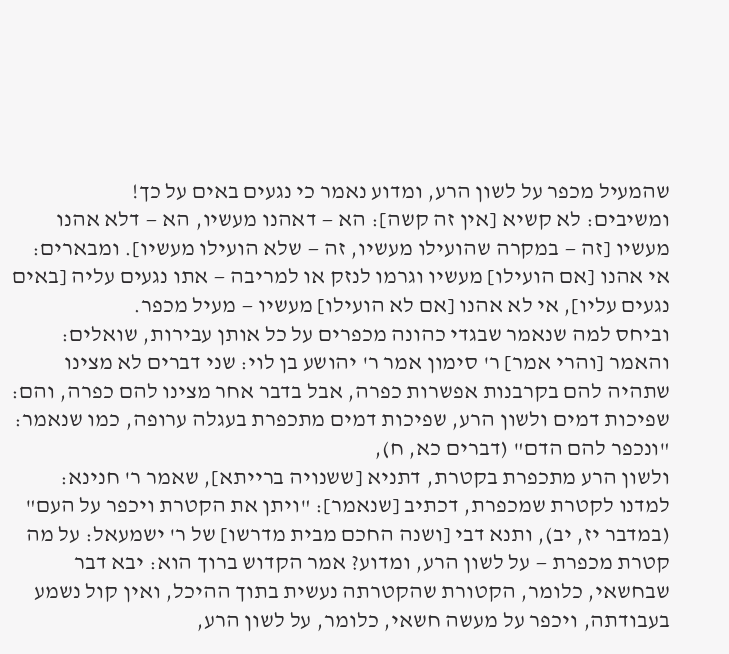שהמעיל מכפר על לשון הרע, ומדוע נאמר כי נגעים באים על כך!
ומשיבים: לא קשיא [אין זה קשה]: הא — דאהנו מעשיו, הא — דלא אהנו מעשיו [זה — במקרה שהועילו מעשיו, זה — שלא הועילו מעשיו]. ומבארים: אי אהנו [אם הועילו] מעשיו וגרמו לנזק או למריבה — אתו נגעים עליה [באים נגעים עליו], אי לא אהנו [אם לא הועילו] מעשיו — מעיל מכפר.
וביחס למה שנאמר שבגדי כהונה מכפרים על כל אותן עבירות, שואלים: והאמר [והרי אמר] ר' סימון אמר ר' יהושע בן לוי: שני דברים לא מצינו שתהיה להם בקרבנות אפשרות כפרה, אבל בדבר אחר מצינו להם כפרה, והם: שפיכות דמים ולשון הרע, שפיכות דמים מתכפרת בעגלה ערופה, כמו שנאמר: "ונכפר להם הדם" (דברים כא, ח),
ולשון הרע מתכפרת בקטרת, דתניא [ששנויה ברייתא], שאמר ר' חנינא: למדנו לקטרת שמכפרת, דכתיב [שנאמר]: "ויתן את הקטרת ויכפר על העם" (במדבר יז, יב), ותנא דבי [ושנה החכם מבית מדרשו] של ר' ישמעאל: על מה קטרת מכפרת — על לשון הרע, ומדוע? אמר הקדוש ברוך הוא: יבא דבר שבחשאי, כלומר, הקטורת שהקטרתה נעשית בתוך ההיכל, ואין קול נשמע בעבודתה, ויכפר על מעשה חשאי, כלומר, על לשון הרע,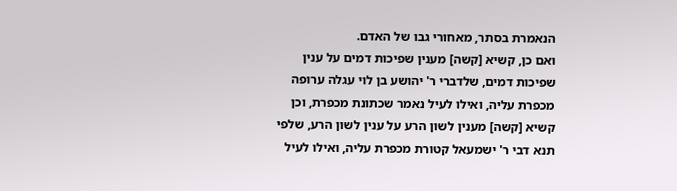הנאמרת בסתר, מאחורי גבו של האדם.
ואם כן, קשיא [קשה] מענין שפיכות דמים על ענין שפיכות דמים, שלדברי ר' יהושע בן לוי עגלה ערופה מכפרת עליה, ואילו לעיל נאמר שכתונת מכפרת, וכן קשיא [קשה] מענין לשון הרע על ענין לשון הרע, שלפי תנא דבי ר' ישמעאל קטורת מכפרת עליה, ואילו לעיל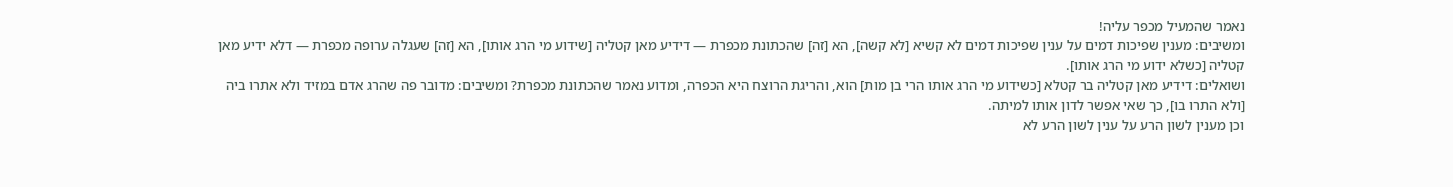נאמר שהמעיל מכפר עליה!
ומשיבים: מענין שפיכות דמים על ענין שפיכות דמים לא קשיא [לא קשה], הא [זה] שהכתונת מכפרת — דידיע מאן קטליה [שידוע מי הרג אותו], הא [זה] שעגלה ערופה מכפרת — דלא ידיע מאן קטליה [כשלא ידוע מי הרג אותו].
ושואלים: דידיע מאן קטליה בר קטלא [כשידוע מי הרג אותו הרי בן מות] הוא, והריגת הרוצח היא הכפרה, ומדוע נאמר שהכתונת מכפרת? ומשיבים: מדובר פה שהרג אדם במזיד ולא אתרו ביה [ולא התרו בו], כך שאי אפשר לדון אותו למיתה.
וכן מענין לשון הרע על ענין לשון הרע לא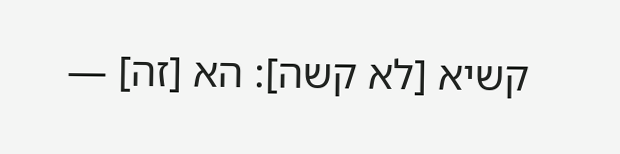קשיא [לא קשה]: הא [זה] —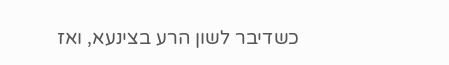כשדיבר לשון הרע בצינעא, ואז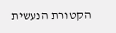הקטורת הנעשית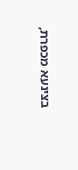בצינעא מכפרת,